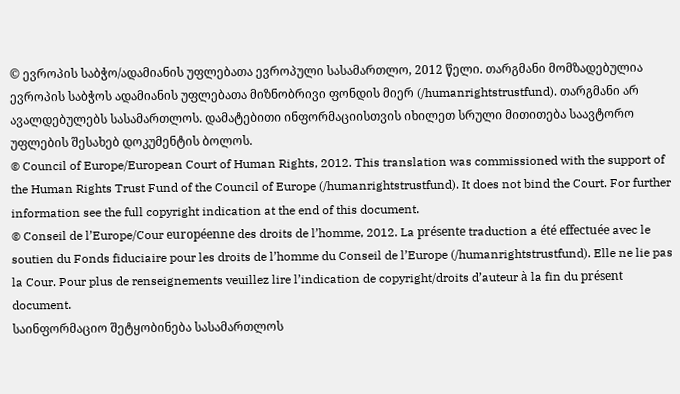© ევროპის საბჭო/ადამიანის უფლებათა ევროპული სასამართლო, 2012 წელი. თარგმანი მომზადებულია ევროპის საბჭოს ადამიანის უფლებათა მიზნობრივი ფონდის მიერ (/humanrightstrustfund). თარგმანი არ ავალდებულებს სასამართლოს. დამატებითი ინფორმაციისთვის იხილეთ სრული მითითება საავტორო უფლების შესახებ დოკუმენტის ბოლოს.
© Council of Europe/European Court of Human Rights, 2012. This translation was commissioned with the support of the Human Rights Trust Fund of the Council of Europe (/humanrightstrustfund). It does not bind the Court. For further information see the full copyright indication at the end of this document.
© Conseil de l’Europe/Cour européenne des droits de l’homme, 2012. La présente traduction a été effectuée avec le soutien du Fonds fiduciaire pour les droits de l’homme du Conseil de l’Europe (/humanrightstrustfund). Elle ne lie pas la Cour. Pour plus de renseignements veuillez lire l’indication de copyright/droits d’auteur à la fin du présent document.
საინფორმაციო შეტყობინება სასამართლოს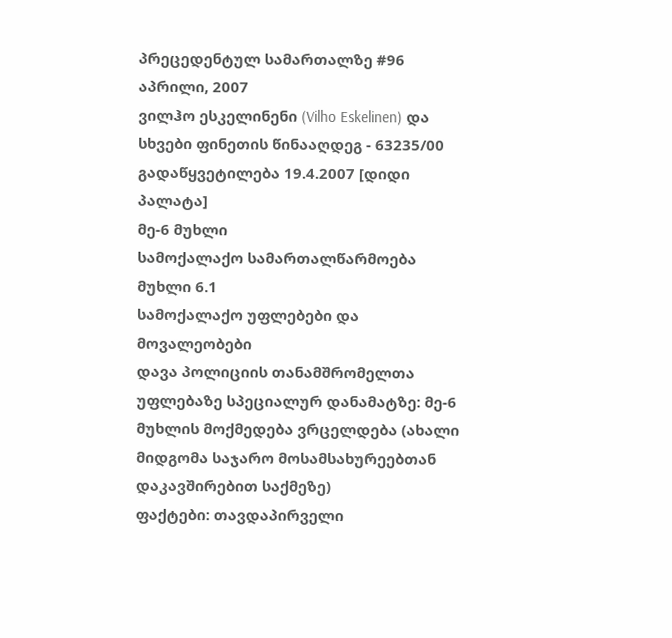პრეცედენტულ სამართალზე #96
აპრილი, 2007
ვილჰო ესკელინენი (Vilho Eskelinen) და სხვები ფინეთის წინააღდეგ - 63235/00
გადაწყვეტილება 19.4.2007 [დიდი პალატა]
მე-6 მუხლი
სამოქალაქო სამართალწარმოება
მუხლი 6.1
სამოქალაქო უფლებები და მოვალეობები
დავა პოლიციის თანამშრომელთა უფლებაზე სპეციალურ დანამატზე: მე-6 მუხლის მოქმედება ვრცელდება (ახალი მიდგომა საჯარო მოსამსახურეებთან დაკავშირებით საქმეზე)
ფაქტები: თავდაპირველი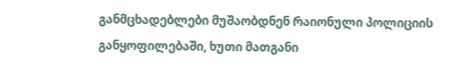განმცხადებლები მუშაობდნენ რაიონული პოლიციის განყოფილებაში, ხუთი მათგანი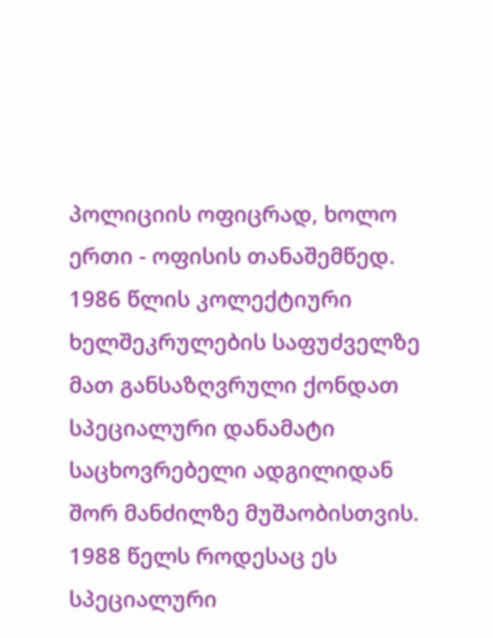პოლიციის ოფიცრად, ხოლო ერთი - ოფისის თანაშემწედ. 1986 წლის კოლექტიური ხელშეკრულების საფუძველზე მათ განსაზღვრული ქონდათ სპეციალური დანამატი საცხოვრებელი ადგილიდან შორ მანძილზე მუშაობისთვის. 1988 წელს როდესაც ეს სპეციალური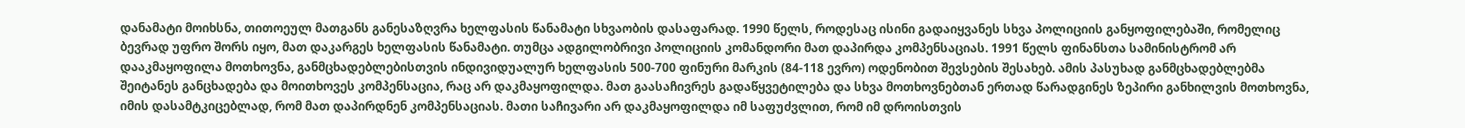დანამატი მოიხსნა, თითოეულ მათგანს განესაზღვრა ხელფასის წანამატი სხვაობის დასაფარად. 1990 წელს, როდესაც ისინი გადაიყვანეს სხვა პოლიციის განყოფილებაში, რომელიც ბევრად უფრო შორს იყო, მათ დაკარგეს ხელფასის წანამატი. თუმცა ადგილობრივი პოლიციის კომანდორი მათ დაპირდა კომპენსაციას. 1991 წელს ფინანსთა სამინისტრომ არ დააკმაყოფილა მოთხოვნა, განმცხადებლებისთვის ინდივიდუალურ ხელფასის 500-700 ფინური მარკის (84-118 ევრო) ოდენობით შევსების შესახებ. ამის პასუხად განმცხადებლებმა შეიტანეს განცხადება და მოითხოვეს კომპენსაცია, რაც არ დაკმაყოფილდა. მათ გაასაჩივრეს გადაწყვეტილება და სხვა მოთხოვნებთან ერთად წარადგინეს ზეპირი განხილვის მოთხოვნა, იმის დასამტკიცებლად, რომ მათ დაპირდნენ კომპენსაციას. მათი საჩივარი არ დაკმაყოფილდა იმ საფუძვლით, რომ იმ დროისთვის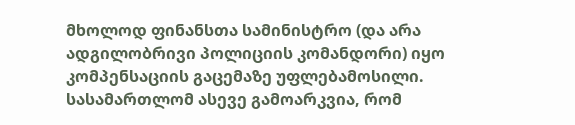მხოლოდ ფინანსთა სამინისტრო (და არა ადგილობრივი პოლიციის კომანდორი) იყო კომპენსაციის გაცემაზე უფლებამოსილი. სასამართლომ ასევე გამოარკვია, რომ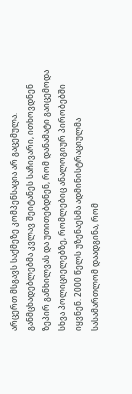არცერთ მსგავს საქმეზე კომპენსაცია არ გაცემულა. განმცხადებლებმა კვლავ შეიტანეს საჩივარი, ითხოვდნენ ზეპირ განხილვას და უთითებდნენ, რომ დანამატი გაიცემოდა სხვა პოლიციელებზე, რომლებიც ანალოგიურ პირობებში იყვნენ. 2000 წელს უზენაესმა ადმინისტრაციულმა სასამართლომ დაადგინა, რომ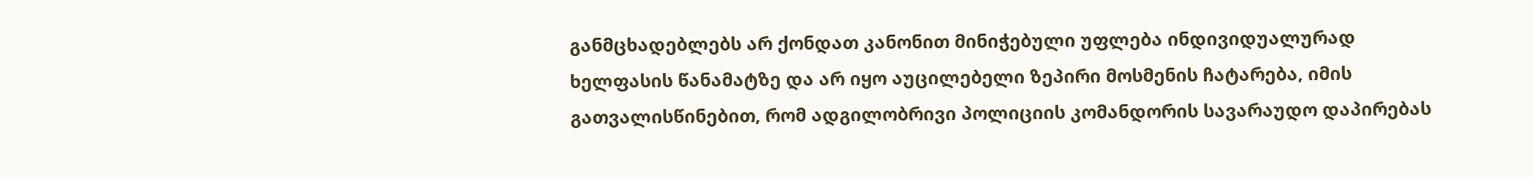განმცხადებლებს არ ქონდათ კანონით მინიჭებული უფლება ინდივიდუალურად ხელფასის წანამატზე და არ იყო აუცილებელი ზეპირი მოსმენის ჩატარება, იმის გათვალისწინებით, რომ ადგილობრივი პოლიციის კომანდორის სავარაუდო დაპირებას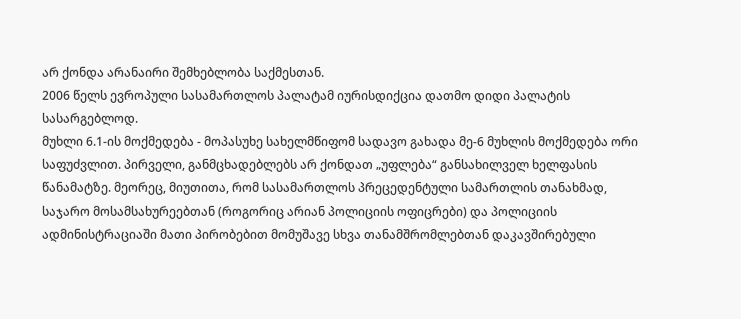არ ქონდა არანაირი შემხებლობა საქმესთან.
2006 წელს ევროპული სასამართლოს პალატამ იურისდიქცია დათმო დიდი პალატის სასარგებლოდ.
მუხლი 6.1-ის მოქმედება - მოპასუხე სახელმწიფომ სადავო გახადა მე-6 მუხლის მოქმედება ორი საფუძვლით. პირველი, განმცხადებლებს არ ქონდათ „უფლება“ განსახილველ ხელფასის წანამატზე. მეორეც, მიუთითა, რომ სასამართლოს პრეცედენტული სამართლის თანახმად, საჯარო მოსამსახურეებთან (როგორიც არიან პოლიციის ოფიცრები) და პოლიციის ადმინისტრაციაში მათი პირობებით მომუშავე სხვა თანამშრომლებთან დაკავშირებული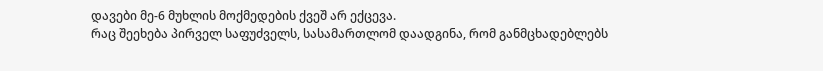დავები მე-6 მუხლის მოქმედების ქვეშ არ ექცევა.
რაც შეეხება პირველ საფუძველს, სასამართლომ დაადგინა, რომ განმცხადებლებს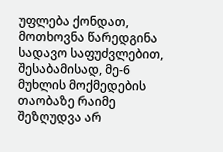უფლება ქონდათ, მოთხოვნა წარედგინა სადავო საფუძვლებით, შესაბამისად, მე-6 მუხლის მოქმედების თაობაზე რაიმე შეზღუდვა არ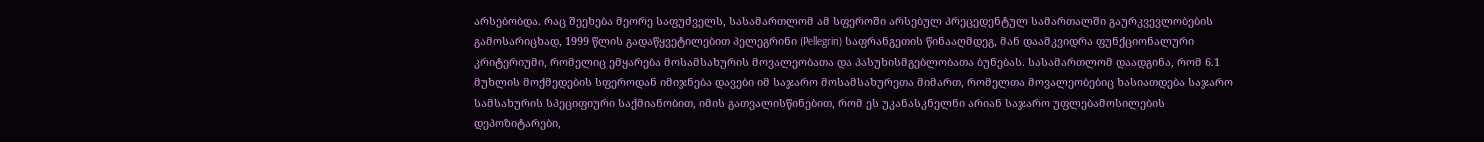არსებობდა. რაც შეეხება მეორე საფუძველს, სასამართლომ ამ სფეროში არსებულ პრეცედენტულ სამართალში გაურკვევლობების გამოსარიცხად, 1999 წლის გადაწყვეტილებით პელეგრინი (Pellegrin) საფრანგეთის წინააღმდეგ, მან დაამკვიდრა ფუნქციონალური კრიტერიუმი, რომელიც ემყარება მოსამსახურის მოვალეობათა და პასუხისმგებლობათა ბუნებას. სასამართლომ დაადგინა, რომ 6.1 მუხლის მოქმედების სფეროდან იმიჯნება დავები იმ საჯარო მოსამსახურეთა მიმართ, რომელთა მოვალეობებიც ხასიათდება საჯარო სამსახურის სპეციფიური საქმიანობით, იმის გათვალისწინებით, რომ ეს უკანასკნელნი არიან საჯარო უფლებამოსილების დეპოზიტარები,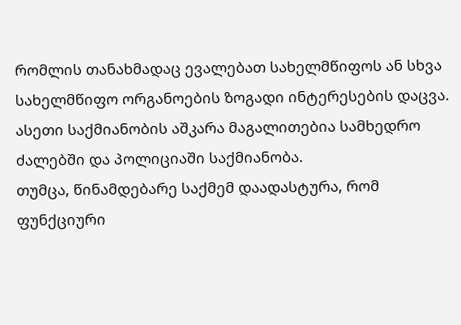რომლის თანახმადაც ევალებათ სახელმწიფოს ან სხვა სახელმწიფო ორგანოების ზოგადი ინტერესების დაცვა. ასეთი საქმიანობის აშკარა მაგალითებია სამხედრო ძალებში და პოლიციაში საქმიანობა.
თუმცა, წინამდებარე საქმემ დაადასტურა, რომ ფუნქციური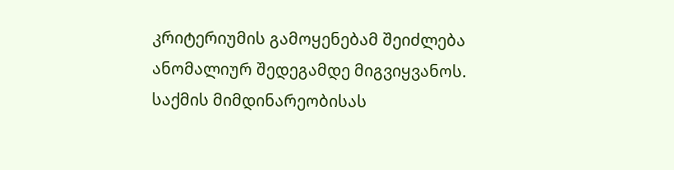კრიტერიუმის გამოყენებამ შეიძლება ანომალიურ შედეგამდე მიგვიყვანოს. საქმის მიმდინარეობისას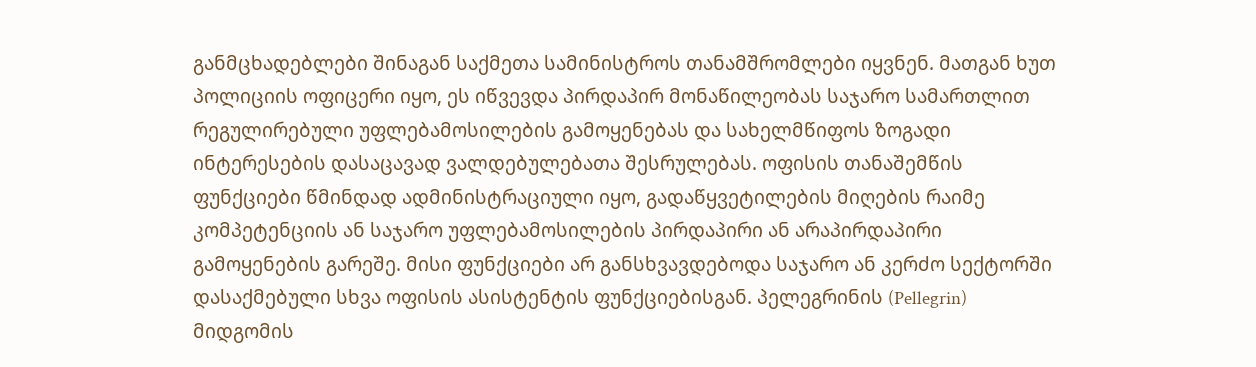განმცხადებლები შინაგან საქმეთა სამინისტროს თანამშრომლები იყვნენ. მათგან ხუთ პოლიციის ოფიცერი იყო, ეს იწვევდა პირდაპირ მონაწილეობას საჯარო სამართლით რეგულირებული უფლებამოსილების გამოყენებას და სახელმწიფოს ზოგადი ინტერესების დასაცავად ვალდებულებათა შესრულებას. ოფისის თანაშემწის ფუნქციები წმინდად ადმინისტრაციული იყო, გადაწყვეტილების მიღების რაიმე კომპეტენციის ან საჯარო უფლებამოსილების პირდაპირი ან არაპირდაპირი გამოყენების გარეშე. მისი ფუნქციები არ განსხვავდებოდა საჯარო ან კერძო სექტორში დასაქმებული სხვა ოფისის ასისტენტის ფუნქციებისგან. პელეგრინის (Pellegrin) მიდგომის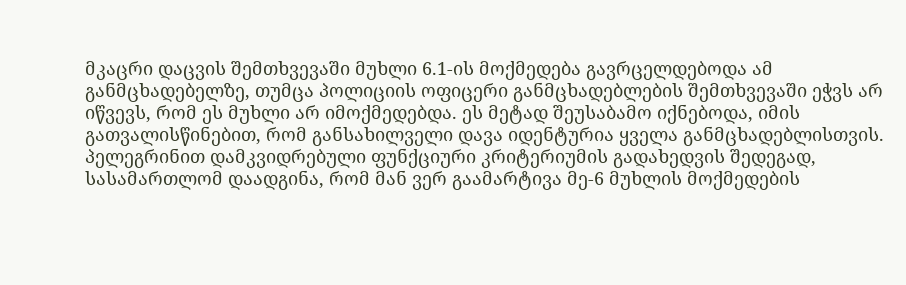მკაცრი დაცვის შემთხვევაში მუხლი 6.1-ის მოქმედება გავრცელდებოდა ამ განმცხადებელზე, თუმცა პოლიციის ოფიცერი განმცხადებლების შემთხვევაში ეჭვს არ იწვევს, რომ ეს მუხლი არ იმოქმედებდა. ეს მეტად შეუსაბამო იქნებოდა, იმის გათვალისწინებით, რომ განსახილველი დავა იდენტურია ყველა განმცხადებლისთვის.
პელეგრინით დამკვიდრებული ფუნქციური კრიტერიუმის გადახედვის შედეგად, სასამართლომ დაადგინა, რომ მან ვერ გაამარტივა მე-6 მუხლის მოქმედების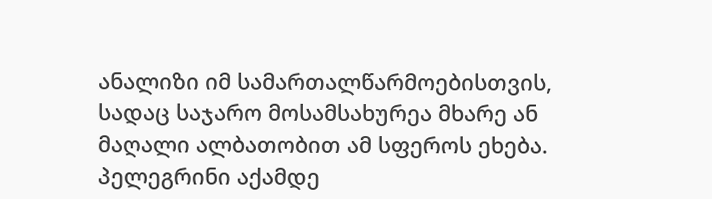ანალიზი იმ სამართალწარმოებისთვის, სადაც საჯარო მოსამსახურეა მხარე ან მაღალი ალბათობით ამ სფეროს ეხება. პელეგრინი აქამდე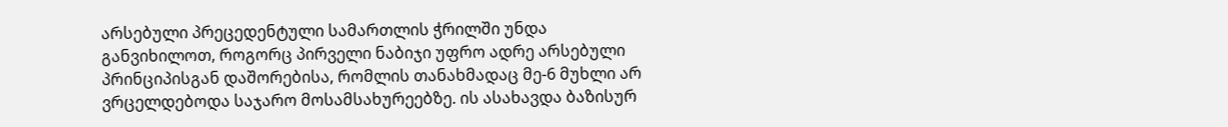არსებული პრეცედენტული სამართლის ჭრილში უნდა განვიხილოთ, როგორც პირველი ნაბიჯი უფრო ადრე არსებული პრინციპისგან დაშორებისა, რომლის თანახმადაც მე-6 მუხლი არ ვრცელდებოდა საჯარო მოსამსახურეებზე. ის ასახავდა ბაზისურ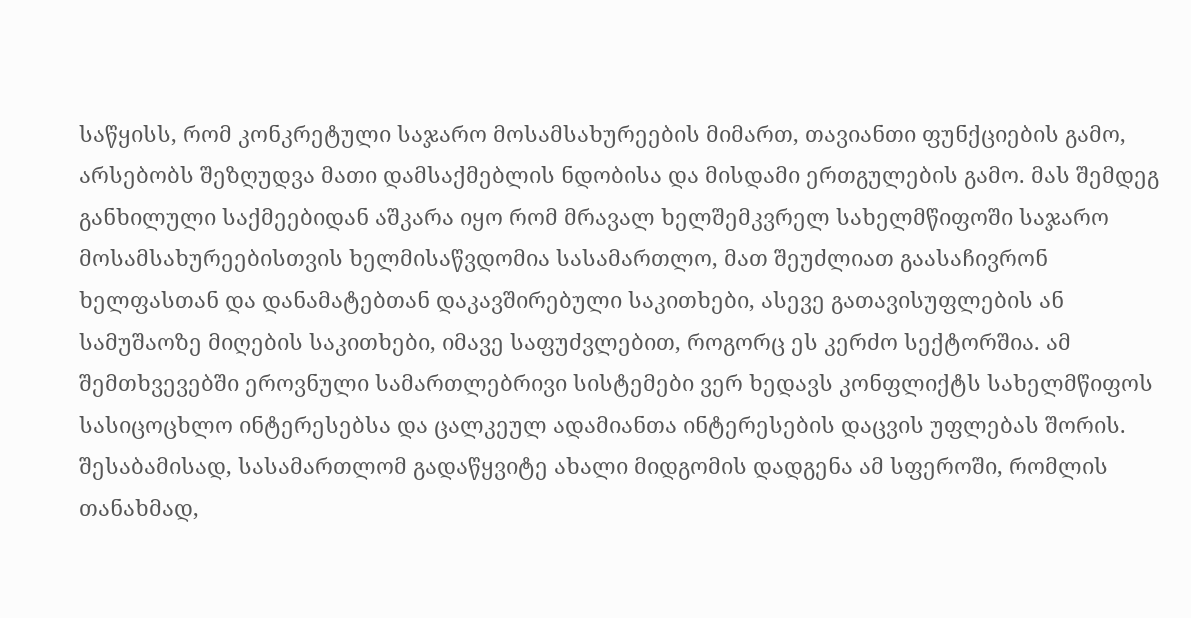საწყისს, რომ კონკრეტული საჯარო მოსამსახურეების მიმართ, თავიანთი ფუნქციების გამო, არსებობს შეზღუდვა მათი დამსაქმებლის ნდობისა და მისდამი ერთგულების გამო. მას შემდეგ განხილული საქმეებიდან აშკარა იყო რომ მრავალ ხელშემკვრელ სახელმწიფოში საჯარო მოსამსახურეებისთვის ხელმისაწვდომია სასამართლო, მათ შეუძლიათ გაასაჩივრონ ხელფასთან და დანამატებთან დაკავშირებული საკითხები, ასევე გათავისუფლების ან სამუშაოზე მიღების საკითხები, იმავე საფუძვლებით, როგორც ეს კერძო სექტორშია. ამ შემთხვევებში ეროვნული სამართლებრივი სისტემები ვერ ხედავს კონფლიქტს სახელმწიფოს სასიცოცხლო ინტერესებსა და ცალკეულ ადამიანთა ინტერესების დაცვის უფლებას შორის.
შესაბამისად, სასამართლომ გადაწყვიტე ახალი მიდგომის დადგენა ამ სფეროში, რომლის თანახმად,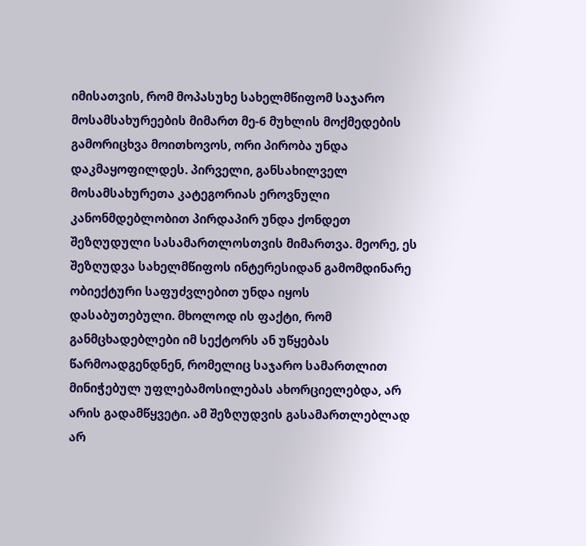იმისათვის, რომ მოპასუხე სახელმწიფომ საჯარო მოსამსახურეების მიმართ მე-6 მუხლის მოქმედების გამორიცხვა მოითხოვოს, ორი პირობა უნდა დაკმაყოფილდეს. პირველი, განსახილველ მოსამსახურეთა კატეგორიას ეროვნული კანონმდებლობით პირდაპირ უნდა ქონდეთ შეზღუდული სასამართლოსთვის მიმართვა. მეორე, ეს შეზღუდვა სახელმწიფოს ინტერესიდან გამომდინარე ობიექტური საფუძვლებით უნდა იყოს დასაბუთებული. მხოლოდ ის ფაქტი, რომ განმცხადებლები იმ სექტორს ან უწყებას წარმოადგენდნენ, რომელიც საჯარო სამართლით მინიჭებულ უფლებამოსილებას ახორციელებდა, არ არის გადამწყვეტი. ამ შეზღუდვის გასამართლებლად არ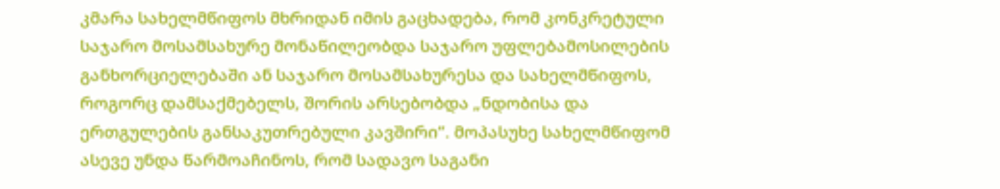კმარა სახელმწიფოს მხრიდან იმის გაცხადება, რომ კონკრეტული საჯარო მოსამსახურე მონაწილეობდა საჯარო უფლებამოსილების განხორციელებაში ან საჯარო მოსამსახურესა და სახელმწიფოს, როგორც დამსაქმებელს, შორის არსებობდა „ნდობისა და ერთგულების განსაკუთრებული კავშირი“. მოპასუხე სახელმწიფომ ასევე უნდა წარმოაჩინოს, რომ სადავო საგანი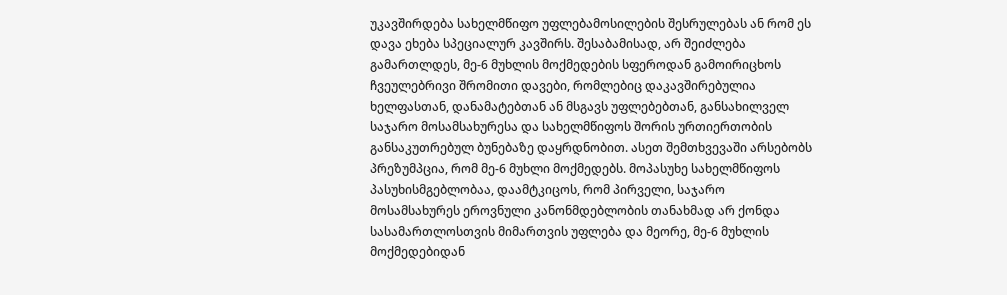უკავშირდება სახელმწიფო უფლებამოსილების შესრულებას ან რომ ეს დავა ეხება სპეციალურ კავშირს. შესაბამისად, არ შეიძლება გამართლდეს, მე-6 მუხლის მოქმედების სფეროდან გამოირიცხოს ჩვეულებრივი შრომითი დავები, რომლებიც დაკავშირებულია ხელფასთან, დანამატებთან ან მსგავს უფლებებთან, განსახილველ საჯარო მოსამსახურესა და სახელმწიფოს შორის ურთიერთობის განსაკუთრებულ ბუნებაზე დაყრდნობით. ასეთ შემთხვევაში არსებობს პრეზუმპცია, რომ მე-6 მუხლი მოქმედებს. მოპასუხე სახელმწიფოს პასუხისმგებლობაა, დაამტკიცოს, რომ პირველი, საჯარო მოსამსახურეს ეროვნული კანონმდებლობის თანახმად არ ქონდა სასამართლოსთვის მიმართვის უფლება და მეორე, მე-6 მუხლის მოქმედებიდან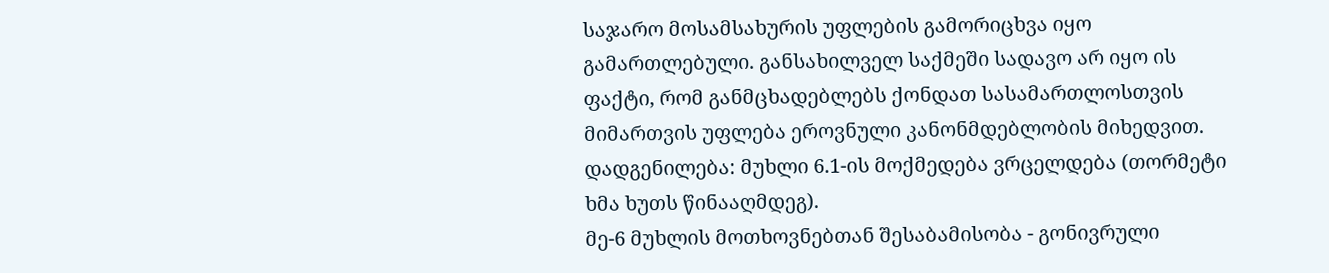საჯარო მოსამსახურის უფლების გამორიცხვა იყო გამართლებული. განსახილველ საქმეში სადავო არ იყო ის ფაქტი, რომ განმცხადებლებს ქონდათ სასამართლოსთვის მიმართვის უფლება ეროვნული კანონმდებლობის მიხედვით.
დადგენილება: მუხლი 6.1-ის მოქმედება ვრცელდება (თორმეტი ხმა ხუთს წინააღმდეგ).
მე-6 მუხლის მოთხოვნებთან შესაბამისობა - გონივრული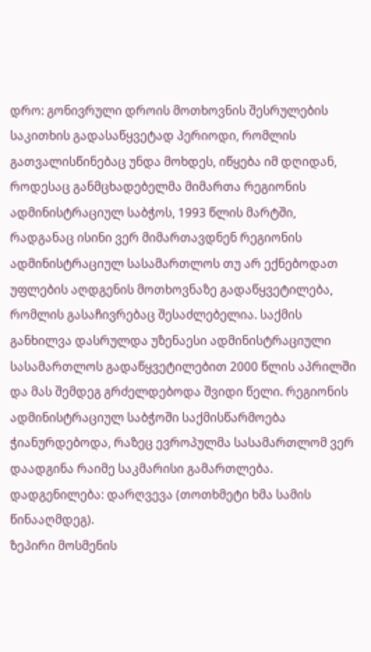დრო: გონივრული დროის მოთხოვნის შესრულების საკითხის გადასაწყვეტად პერიოდი, რომლის გათვალისწინებაც უნდა მოხდეს, იწყება იმ დღიდან, როდესაც განმცხადებელმა მიმართა რეგიონის ადმინისტრაციულ საბჭოს, 1993 წლის მარტში, რადგანაც ისინი ვერ მიმართავდნენ რეგიონის ადმინისტრაციულ სასამართლოს თუ არ ექნებოდათ უფლების აღდგენის მოთხოვნაზე გადაწყვეტილება, რომლის გასაჩივრებაც შესაძლებელია. საქმის განხილვა დასრულდა უზენაესი ადმინისტრაციული სასამართლოს გადაწყვეტილებით 2000 წლის აპრილში და მას შემდეგ გრძელდებოდა შვიდი წელი. რეგიონის ადმინისტრაციულ საბჭოში საქმისწარმოება ჭიანურდებოდა, რაზეც ევროპულმა სასამართლომ ვერ დაადგინა რაიმე საკმარისი გამართლება.
დადგენილება: დარღვევა (თოთხმეტი ხმა სამის წინააღმდეგ).
ზეპირი მოსმენის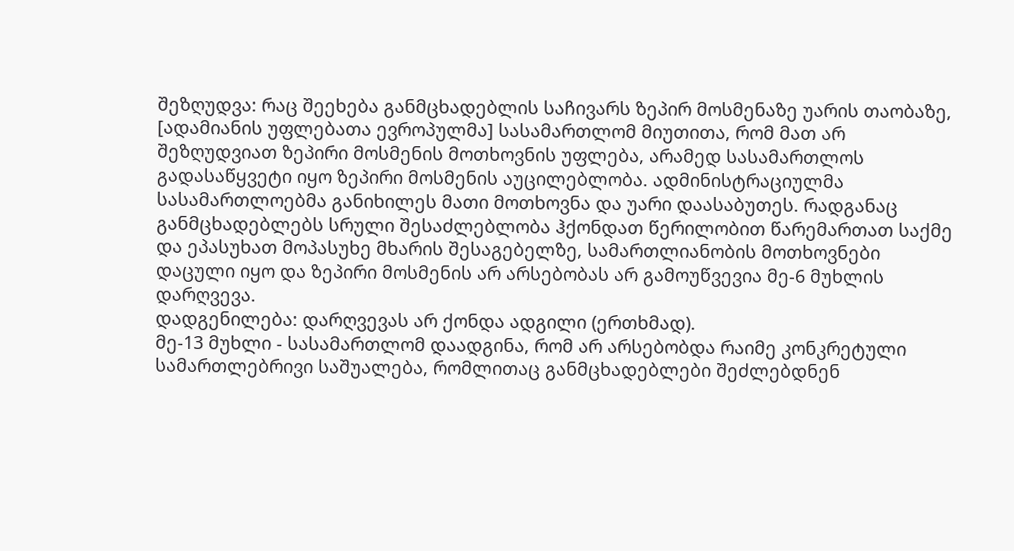შეზღუდვა: რაც შეეხება განმცხადებლის საჩივარს ზეპირ მოსმენაზე უარის თაობაზე, [ადამიანის უფლებათა ევროპულმა] სასამართლომ მიუთითა, რომ მათ არ შეზღუდვიათ ზეპირი მოსმენის მოთხოვნის უფლება, არამედ სასამართლოს გადასაწყვეტი იყო ზეპირი მოსმენის აუცილებლობა. ადმინისტრაციულმა სასამართლოებმა განიხილეს მათი მოთხოვნა და უარი დაასაბუთეს. რადგანაც განმცხადებლებს სრული შესაძლებლობა ჰქონდათ წერილობით წარემართათ საქმე და ეპასუხათ მოპასუხე მხარის შესაგებელზე, სამართლიანობის მოთხოვნები დაცული იყო და ზეპირი მოსმენის არ არსებობას არ გამოუწვევია მე-6 მუხლის დარღვევა.
დადგენილება: დარღვევას არ ქონდა ადგილი (ერთხმად).
მე-13 მუხლი - სასამართლომ დაადგინა, რომ არ არსებობდა რაიმე კონკრეტული სამართლებრივი საშუალება, რომლითაც განმცხადებლები შეძლებდნენ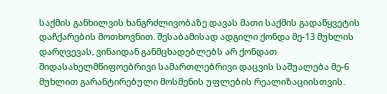საქმის განხილვის ხანგრძლივობაზე დავას მათი საქმის გადაწყვეტის დაჩქარების მოთხოვნით. შესაბამისად ადგილი ქონდა მე-13 მუხლის დარღვევას, ვინაიდან განმცხადებლებს არ ქონდათ შიდასახელმწიფოებრივი სამართლებრივი დაცვის საშუალება მე-6 მუხლით გარანტირებული მოსმენის უფლების რეალიზაციისთვის.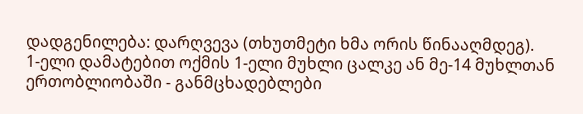დადგენილება: დარღვევა (თხუთმეტი ხმა ორის წინააღმდეგ).
1-ელი დამატებით ოქმის 1-ელი მუხლი ცალკე ან მე-14 მუხლთან ერთობლიობაში - განმცხადებლები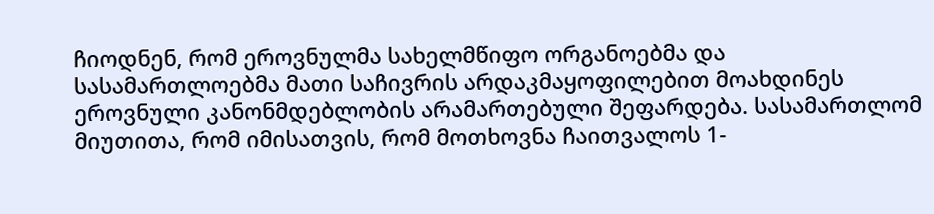ჩიოდნენ, რომ ეროვნულმა სახელმწიფო ორგანოებმა და სასამართლოებმა მათი საჩივრის არდაკმაყოფილებით მოახდინეს ეროვნული კანონმდებლობის არამართებული შეფარდება. სასამართლომ მიუთითა, რომ იმისათვის, რომ მოთხოვნა ჩაითვალოს 1-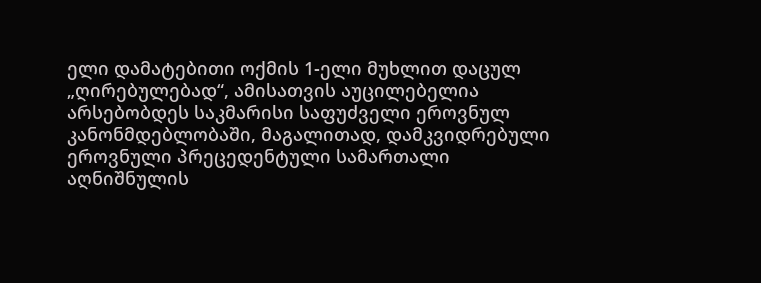ელი დამატებითი ოქმის 1-ელი მუხლით დაცულ „ღირებულებად“, ამისათვის აუცილებელია არსებობდეს საკმარისი საფუძველი ეროვნულ კანონმდებლობაში, მაგალითად, დამკვიდრებული ეროვნული პრეცედენტული სამართალი აღნიშნულის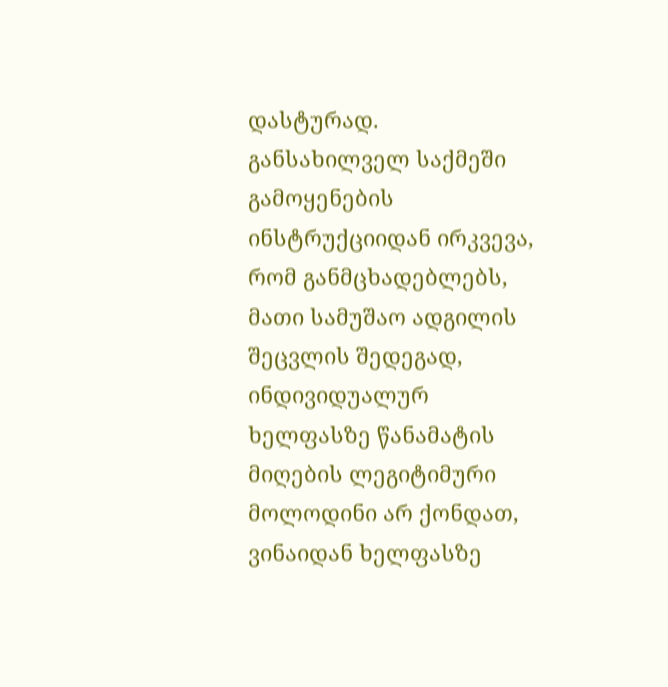დასტურად. განსახილველ საქმეში გამოყენების ინსტრუქციიდან ირკვევა, რომ განმცხადებლებს, მათი სამუშაო ადგილის შეცვლის შედეგად, ინდივიდუალურ ხელფასზე წანამატის მიღების ლეგიტიმური მოლოდინი არ ქონდათ, ვინაიდან ხელფასზე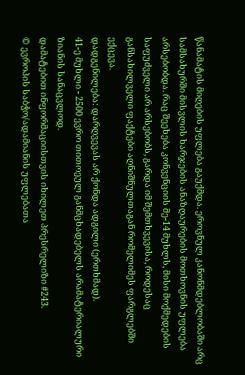წანამატის მიღების უფლება გაუქმდა. ეროვნულ კანონმდებლობაში არც სამსახურში მისვლის ხარჯების ანაზღაურების მოთხოვნის უფლება არსებობდა. რაც შეეხება კონვენციის მე-14 მუხლს, მისი მოქმედების საფუძველი არ არსებობს, გარდა იმ შემთხვევისა, როდესაც განსახილველი ფაქტები აღნიშნულთაგან რომელიმეს ფარგლებში ექცევა.
დადგენილება: დარღვევას არ ქონდა ადგილი (ერთხმად).
41-ე მუხლი - 2500 ევრო თითოეულ განმცხადებელს არამატერიალური ზიანის სანაცვლოდ.
დამატებით ინფორმაციისთვის იხილეთ პრესრელიზი #243.
© ევროპის საბჭო/ადამიანის უფლებათა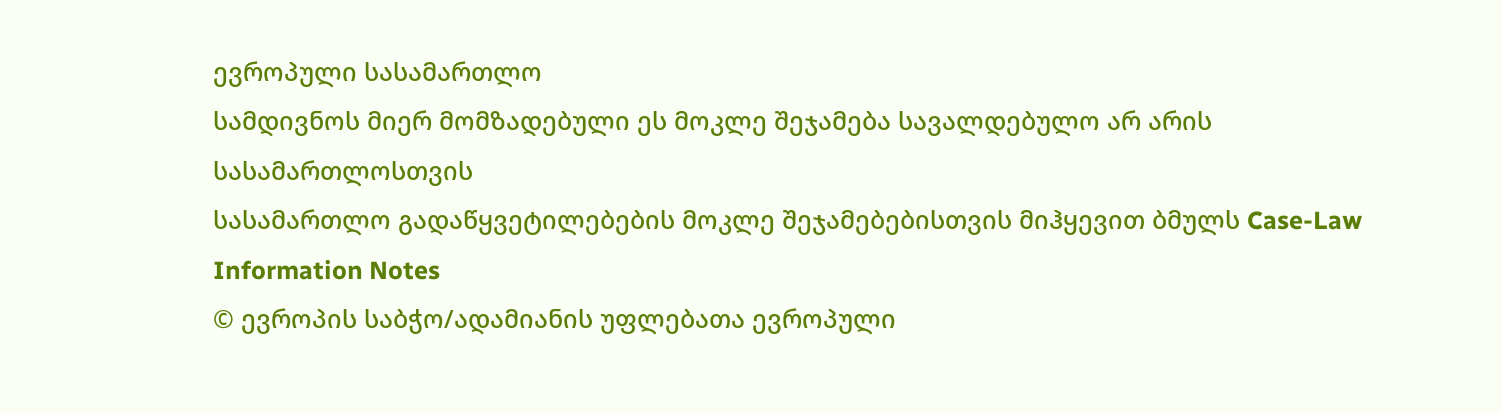ევროპული სასამართლო
სამდივნოს მიერ მომზადებული ეს მოკლე შეჯამება სავალდებულო არ არის სასამართლოსთვის
სასამართლო გადაწყვეტილებების მოკლე შეჯამებებისთვის მიჰყევით ბმულს Case-Law Information Notes
© ევროპის საბჭო/ადამიანის უფლებათა ევროპული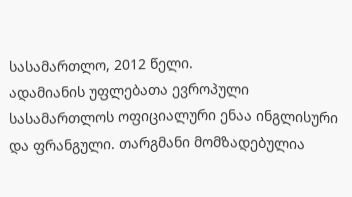სასამართლო, 2012 წელი.
ადამიანის უფლებათა ევროპული სასამართლოს ოფიციალური ენაა ინგლისური და ფრანგული. თარგმანი მომზადებულია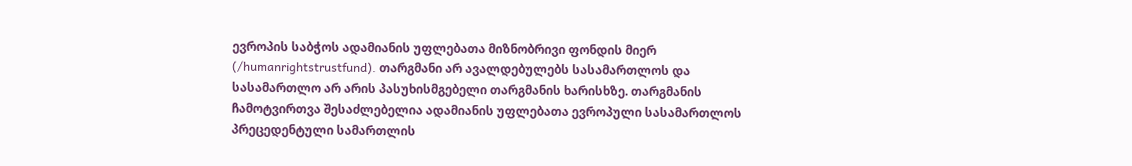ევროპის საბჭოს ადამიანის უფლებათა მიზნობრივი ფონდის მიერ (/humanrightstrustfund). თარგმანი არ ავალდებულებს სასამართლოს და სასამართლო არ არის პასუხისმგებელი თარგმანის ხარისხზე. თარგმანის ჩამოტვირთვა შესაძლებელია ადამიანის უფლებათა ევროპული სასამართლოს პრეცედენტული სამართლის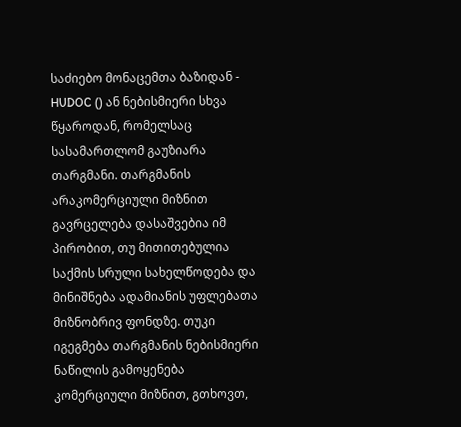საძიებო მონაცემთა ბაზიდან - HUDOC () ან ნებისმიერი სხვა წყაროდან, რომელსაც სასამართლომ გაუზიარა თარგმანი. თარგმანის არაკომერციული მიზნით გავრცელება დასაშვებია იმ პირობით, თუ მითითებულია საქმის სრული სახელწოდება და მინიშნება ადამიანის უფლებათა მიზნობრივ ფონდზე. თუკი იგეგმება თარგმანის ნებისმიერი ნაწილის გამოყენება კომერციული მიზნით, გთხოვთ,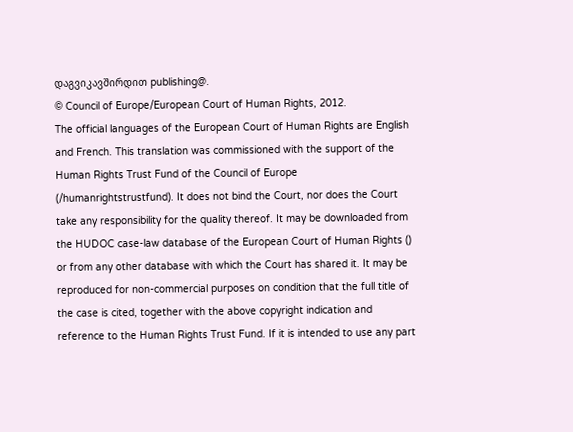დაგვიკავშირდით publishing@.
© Council of Europe/European Court of Human Rights, 2012.
The official languages of the European Court of Human Rights are English and French. This translation was commissioned with the support of the Human Rights Trust Fund of the Council of Europe (/humanrightstrustfund). It does not bind the Court, nor does the Court take any responsibility for the quality thereof. It may be downloaded from the HUDOC case-law database of the European Court of Human Rights () or from any other database with which the Court has shared it. It may be reproduced for non-commercial purposes on condition that the full title of the case is cited, together with the above copyright indication and reference to the Human Rights Trust Fund. If it is intended to use any part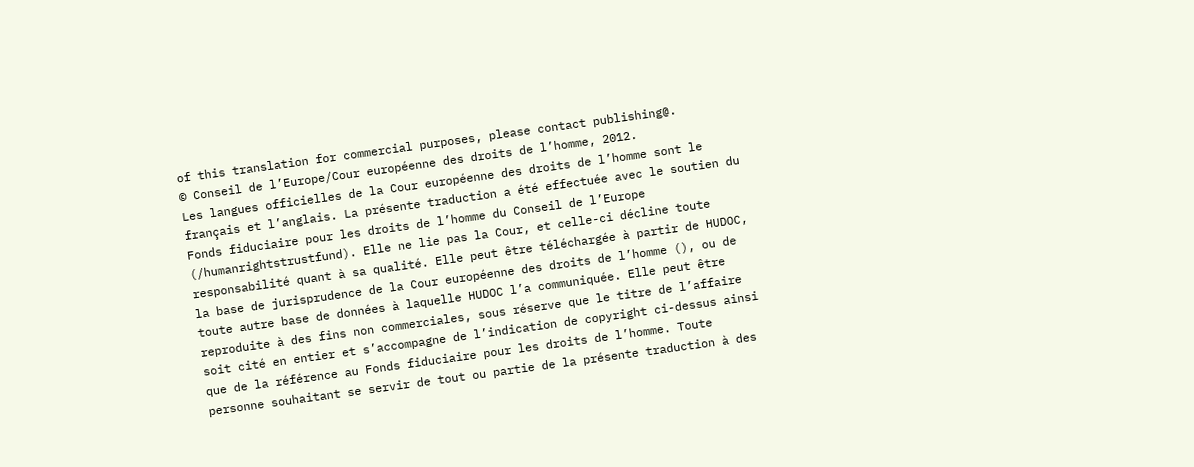of this translation for commercial purposes, please contact publishing@.
© Conseil de l’Europe/Cour européenne des droits de l’homme, 2012.
Les langues officielles de la Cour européenne des droits de l’homme sont le français et l’anglais. La présente traduction a été effectuée avec le soutien du Fonds fiduciaire pour les droits de l’homme du Conseil de l’Europe (/humanrightstrustfund). Elle ne lie pas la Cour, et celle-ci décline toute responsabilité quant à sa qualité. Elle peut être téléchargée à partir de HUDOC, la base de jurisprudence de la Cour européenne des droits de l’homme (), ou de toute autre base de données à laquelle HUDOC l’a communiquée. Elle peut être reproduite à des fins non commerciales, sous réserve que le titre de l’affaire soit cité en entier et s’accompagne de l’indication de copyright ci-dessus ainsi que de la référence au Fonds fiduciaire pour les droits de l’homme. Toute personne souhaitant se servir de tout ou partie de la présente traduction à des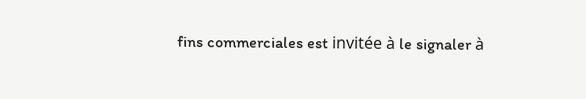fins commerciales est invitée à le signaler à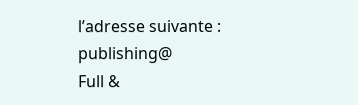l’adresse suivante : publishing@
Full &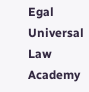Egal Universal Law Academy